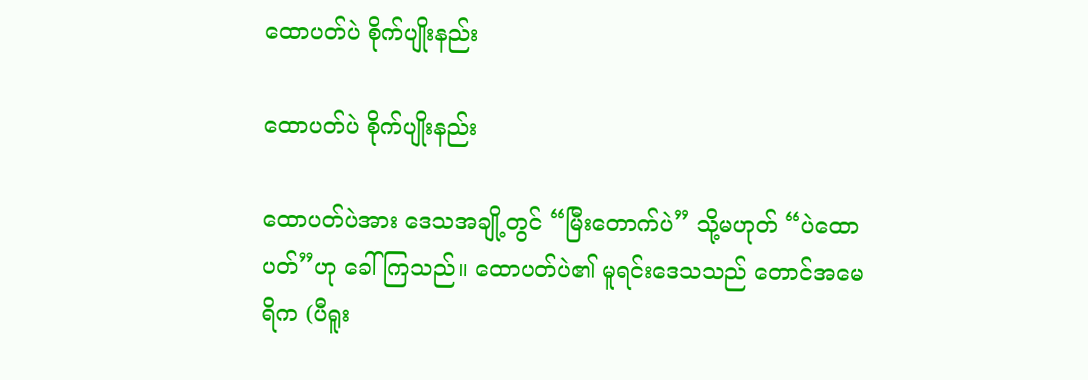ထောပတ်ပဲ စိုက်ပျိုးနည်း

ထောပတ်ပဲ စိုက်ပျိုးနည်း

ထောပတ်ပဲအား ဒေသအချို့တွင် “မြီးတောက်ပဲ” သို့မဟုတ် “ပဲထောပတ်”ဟု ခေါ်ကြသည်။ ထောပတ်ပဲ၏ မူရင်းဒေသသည် တောင်အမေရိက (ပီရူး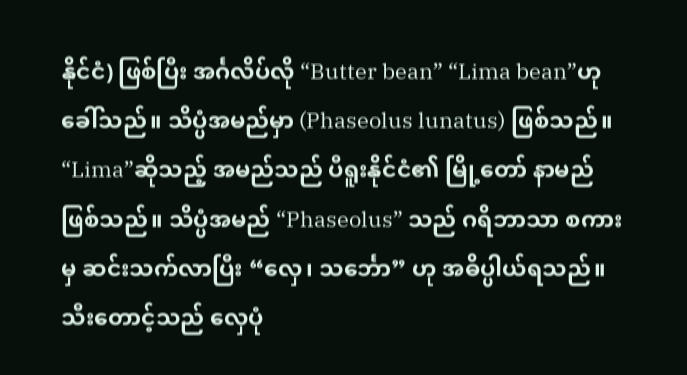နိုင်ငံ) ဖြစ်ပြီး အင်္ဂလိပ်လို “Butter bean” “Lima bean”ဟုခေါ်သည်။ သိပ္ပံအမည်မှာ (Phaseolus lunatus) ဖြစ်သည်။ “Lima”ဆိုသည့် အမည်သည် ပီရူးနိုင်ငံ၏ မြို့တော် နာမည် ဖြစ်သည်။ သိပ္ပံအမည် “Phaseolus” သည် ဂရိဘာသာ စကားမှ ဆင်းသက်လာပြီး “လှေ၊ သင်္ဘော” ဟု အဓိပ္ပါယ်ရသည်။ သီးတောင့်သည် လှေပုံ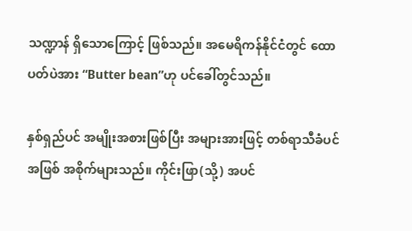သဏ္ဍာန် ရှိသောကြောင့် ဖြစ်သည်။ အမေရိကန်နိုင်ငံတွင် ထောပတ်ပဲအား “Butter bean”ဟု ပင်ခေါ်တွင်သည်။

နှစ်ရှည်ပင် အမျိုးအစားဖြစ်ပြီး အများအားဖြင့် တစ်ရာသီခံပင် အဖြစ် အစိုက်များသည်။ ကိုင်းဖြာ(သို့) အပင်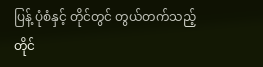ပြန့် ပုံစံနှင့် တိုင်တွင် တွယ်တက်သည့် တိုင်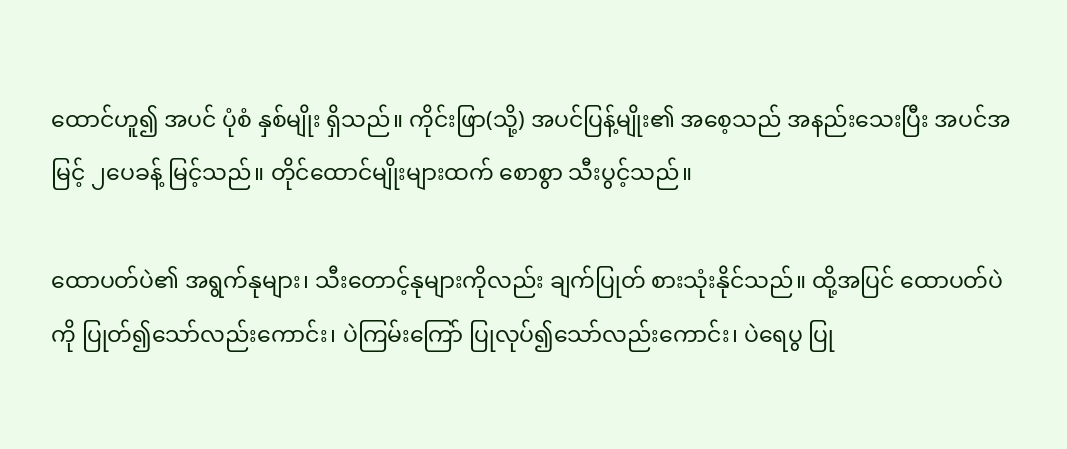ထောင်ဟူ၍ အပင် ပုံစံ နှစ်မျိုး ရှိသည်။ ကိုင်းဖြာ(သို့) အပင်ပြန့်မျိုး၏ အစေ့သည် အနည်းသေးပြီး အပင်အမြင့် ၂ပေခန့် မြင့်သည်။ တိုင်ထောင်မျိုးများထက် စောစွာ သီးပွင့်သည်။

ထောပတ်ပဲ၏ အရွက်နုများ၊ သီးတောင့်နုများကိုလည်း ချက်ပြုတ် စားသုံးနိုင်သည်။ ထို့အပြင် ထောပတ်ပဲကို ပြုတ်၍သော်လည်းကောင်း၊ ပဲကြမ်းကြော် ပြုလုပ်၍သော်လည်းကောင်း၊ ပဲရေပွ ပြု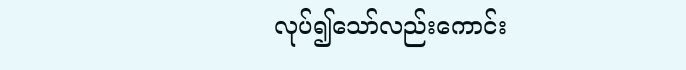လုပ်၍သော်လည်းကောင်း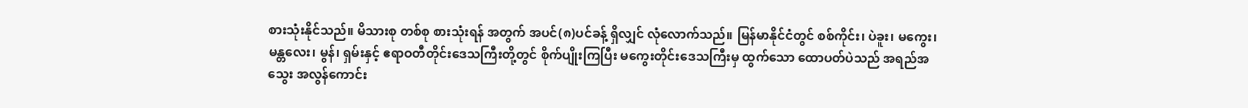စားသုံးနိုင်သည်။ မိသားစု တစ်စု စားသုံးရန် အတွက် အပင်(၈)ပင်ခန့် ရှိလျှင် လုံလောက်သည်။ မြန်မာနိုင်ငံတွင် စစ်ကိုင်း၊ ပဲခူး၊ မကွေး၊ မန္တလေး၊ မွန်၊ ရှမ်းနှင့် ဧရာဝတီတိုင်းဒေသကြီးတို့တွင် စိုက်ပျိုးကြပြီး မကွေးတိုင်းဒေသကြီးမှ ထွက်သော ထောပတ်ပဲသည် အရည်အသွေး အလွန်ကောင်း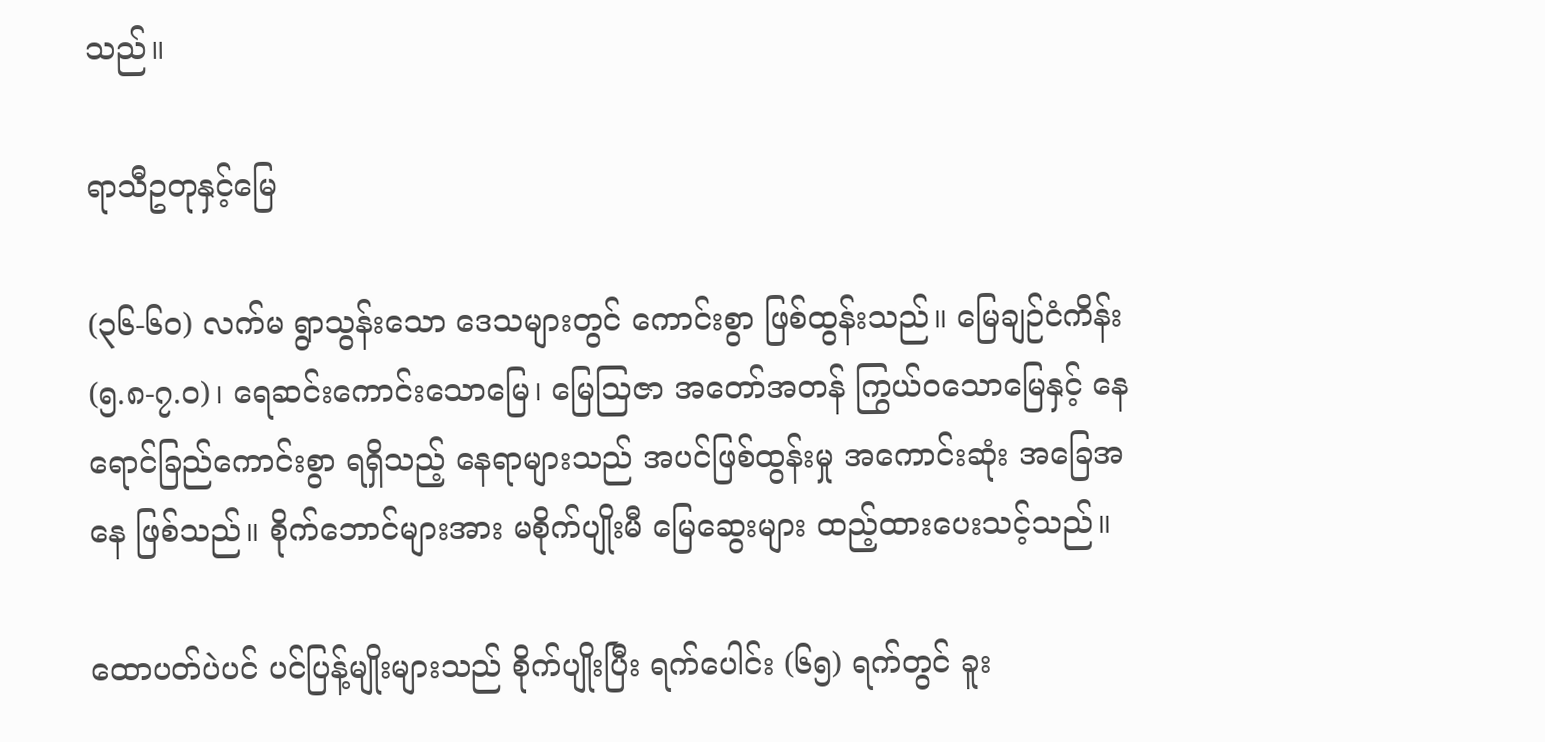သည်။

ရာသီဥတုနှင့်မြေ

(၃၆-၆၀) လက်မ ရွာသွန်းသော ဒေသများတွင် ကောင်းစွာ ဖြစ်ထွန်းသည်။ မြေချဉ်ငံကိန်း (၅.၈-၇.ဝ)၊ ရေဆင်းကောင်းသောမြေ၊ မြေသြဇာ အတော်အတန် ကြွယ်ဝသောမြေနှင့် နေရောင်ခြည်ကောင်းစွာ ရရှိသည့် နေရာများသည် အပင်ဖြစ်ထွန်းမှု အကောင်းဆုံး အခြေအနေ ဖြစ်သည်။ စိုက်ဘောင်များအား မစိုက်ပျိုးမီ မြေဆွေးများ ထည့်ထားပေးသင့်သည်။

ထောပတ်ပဲပင် ပင်ပြန့်မျိုးများသည် စိုက်ပျိုးပြီး ရက်ပေါင်း (၆၅) ရက်တွင် ခူး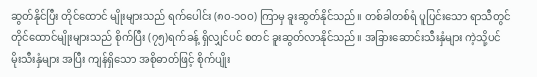ဆွတ်နိုင်ပြီး တိုင်ထောင် မျိုးများသည် ရက်ပေါင်း (၈၀-၁၀ဝ) ကြာမှ ခူးဆွတ်နိုင်သည်။ တစ်ခါတစ်ရံ ပူပြင်းသော ရာသီတွင် တိုင်ထောင်မျိုးများသည် စိုက်ပြီး (၇၅)ရက်ခန့် ရှိလျှင်ပင် စတင် ခူးဆွတ်လာနိုင်သည်။ အခြားဆောင်းသီးနှံများ ကဲ့သို့ပင် မိုးသီးနှံများ အပြီး ကျန်ရှိသော အစိုဓာတ်ဖြင့် စိုက်ပျိုး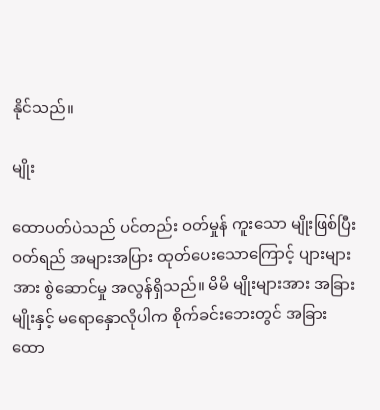နိုင်သည်။

မျိုး

ထောပတ်ပဲသည် ပင်တည်း ဝတ်မှုန် ကူးသော မျိုးဖြစ်ပြီး ဝတ်ရည် အများအပြား ထုတ်ပေးသောကြောင့် ပျားများအား စွဲဆောင်မှု အလွန်ရှိသည်။ မိမိ မျိုးများအား အခြား မျိုးနှင့် မရောနှောလိုပါက စိုက်ခင်းဘေးတွင် အခြား ထော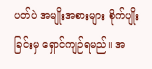ပတ်ပဲ အမျိုးအစားများ စိုက်ပျိုးခြင်းမှ ရှောင်ကျဉ်ရမည်။ အ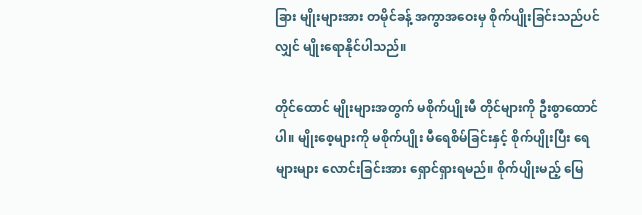ခြား မျိုးများအား တမိုင်ခန့် အကွာအဝေးမှ စိုက်ပျိုးခြင်းသည်ပင်လျှင် မျိုးရောနိုင်ပါသည်။

တိုင်ထောင် မျိုးများအတွက် မစိုက်ပျိုးမီ တိုင်များကို ဦးစွာထောင်ပါ။ မျိုးစေ့များကို မစိုက်ပျိုး မီရေစိမ်ခြင်းနှင့် စိုက်ပျိုးပြီး ရေများများ လောင်းခြင်းအား ရှောင်ရှားရမည်။ စိုက်ပျိုးမည့် မြေ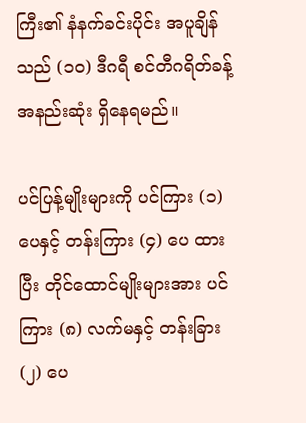ကြီး၏ နံနက်ခင်းပိုင်း အပူချိန်သည် (၁၀) ဒီဂရီ စင်တီဂရိတ်ခန့် အနည်းဆုံး ရှိနေရမည်။

ပင်ပြန့်မျိုးများကို ပင်ကြား (၁) ပေနှင့် တန်းကြား (၄) ပေ ထားပြီး တိုင်ထောင်မျိုးများအား ပင်ကြား (၈) လက်မနှင့် တန်းခြား (၂) ပေ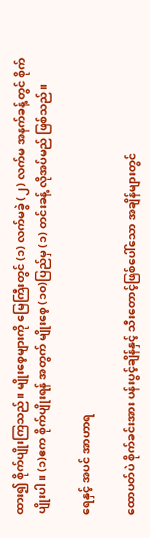ထား၍ စိုက်ပျိုးကြသည်။ မျိုးစေ့များကို မြေကြီးတွင် (၁) လက်မခွဲ (၂) လက်မ အနက်ခန့်တွင် စိုက်ပျိုးပါ။ (၁)ဧက စိုက်ပျိုးရန် အတွက် မျိုးစေ့ (၁၀)ပြည်မှ (၁) တင်းခန့် လိုအပ်မည် ဖြစ်သည်။

ရေနှင့် အပင် အာဟာရ

ထောပတ်ပဲ စိုက်ခင်းအား ပန်းပွင့်ချိန်နှင့် သီးတောင့်ဖြစ်ပေါ်သော အချိန်များတွင်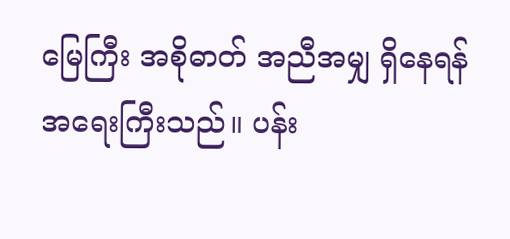မြေကြီး အစိုဓာတ် အညီအမျှ ရှိနေရန် အရေးကြီးသည်။ ပန်း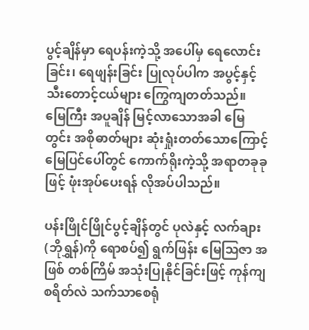ပွင့်ချိန်မှာ ရေပန်းကဲ့သို့ အပေါ်မှ ရေလောင်းခြင်း၊ ရေဖျန်းခြင်း ပြုလုပ်ပါက အပွင့်နှင့် သီးတောင့်ငယ်များ ကြွေကျတတ်သည်။ မြေကြီး အပူချိန် မြင့်လာသောအခါ မြေတွင်း အစိုဓာတ်များ ဆုံးရှုံးတတ်သောကြောင့် မြေပြင်ပေါ်တွင် ကောက်ရိုးကဲ့သို့ အရာတခုခုဖြင့် ဖုံးအုပ်ပေးရန် လိုအပ်ပါသည်။

ပန်းဖြိုင်ဖြိုင်ပွင့်ချိန်တွင် ပုလဲနှင့် လက်ချား (ဘိုရွှန်)ကို ရောစပ်၍ ရွက်ဖြန်း မြေသြဇာ အဖြစ် တစ်ကြိမ် အသုံးပြုနိုင်ခြင်းဖြင့် ကုန်ကျစရိတ်လဲ သက်သာစေရုံ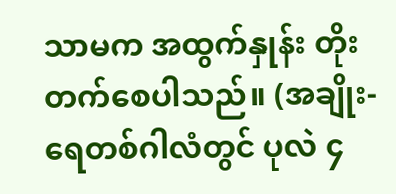သာမက အထွက်နှုန်း တိုးတက်စေပါသည်။ (အချိုး- ရေတစ်ဂါလံတွင် ပုလဲ ၄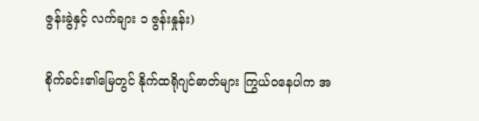ဇွန်းခွဲနှင့် လက်ချား ၁ ဇွန်းနှုန်း)

စိုက်ခင်း၏မြေတွင် နိုက်ထရိုဂျင်ဓာတ်များ ကြွယ်ဝနေပါက အ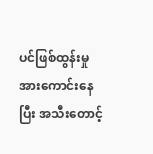ပင်ဖြစ်ထွန်းမှု အားကောင်းနေပြီး အသီးတောင့်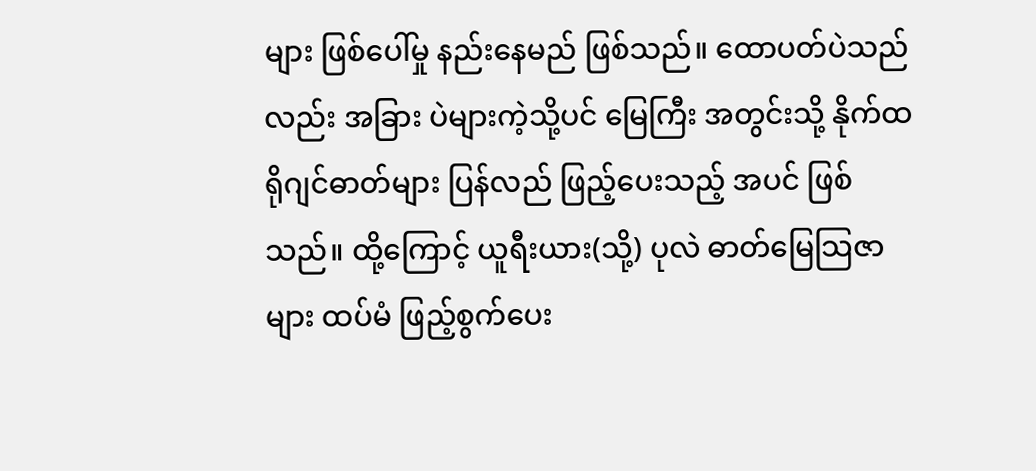များ ဖြစ်ပေါ်မှု နည်းနေမည် ဖြစ်သည်။ ထောပတ်ပဲသည်လည်း အခြား ပဲများကဲ့သို့ပင် မြေကြီး အတွင်းသို့ နိုက်ထရိုဂျင်ဓာတ်များ ပြန်လည် ဖြည့်ပေးသည့် အပင် ဖြစ်သည်။ ထို့ကြောင့် ယူရီးယား(သို့) ပုလဲ ဓာတ်မြေသြဇာများ ထပ်မံ ဖြည့်စွက်ပေး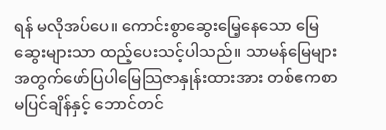ရန် မလိုအပ်ပေ။ ကောင်းစွာဆွေးမြေ့နေသော မြေဆွေးများသာ ထည့်ပေးသင့်ပါသည်။ သာမန်မြေများ အတွက်ဖော်ပြပါမြေသြဇာနှုန်းထားအား တစ်ဧကစာ မပြင်ချိန်နှင့် ဘောင်တင်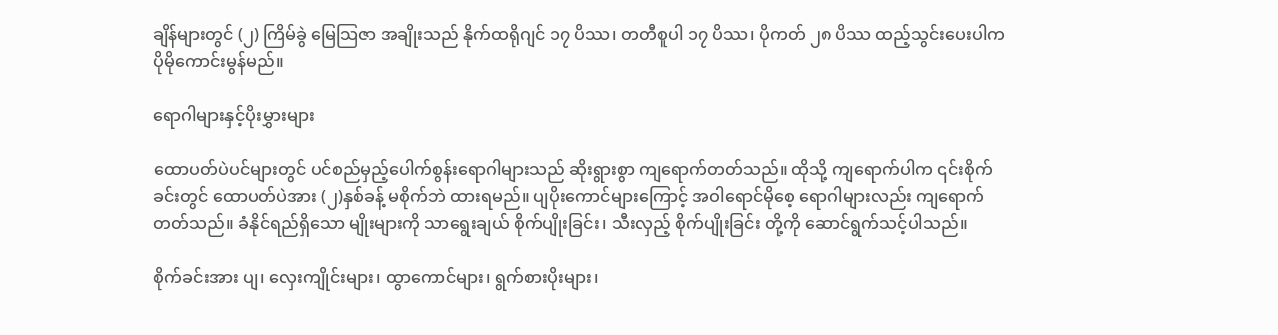ချိန်များတွင် (၂) ကြိမ်ခွဲ မြေသြဇာ အချိုးသည် နိုက်ထရိုဂျင် ၁၇ ပိဿ၊ တတီစူပါ ၁၇ ပိဿ၊ ပိုကတ် ၂၈ ပိဿ ထည့်သွင်းပေးပါက ပိုမိုကောင်းမွန်မည်။

ရောဂါများနှင့်ပိုးမွှားများ

ထောပတ်ပဲပင်များတွင် ပင်စည်မှည့်ပေါက်စွန်းရောဂါများသည် ဆိုးရွားစွာ ကျရောက်တတ်သည်။ ထိုသို့ ကျရောက်ပါက ၎င်းစိုက်ခင်းတွင် ထောပတ်ပဲအား (၂)နှစ်ခန့် မစိုက်ဘဲ ထားရမည်။ ပျပိုးကောင်များကြောင့် အဝါရောင်မိုစေ့ ရောဂါများလည်း ကျရောက်တတ်သည်။ ခံနိုင်ရည်ရှိသော မျိုးများကို သာရွေးချယ် စိုက်ပျိုးခြင်း၊ သီးလှည့် စိုက်ပျိုးခြင်း တို့ကို ဆောင်ရွက်သင့်ပါသည်။

စိုက်ခင်းအား ပျ၊ လှေးကျိုင်းများ၊ ထွာကောင်များ၊ ရွက်စားပိုးများ၊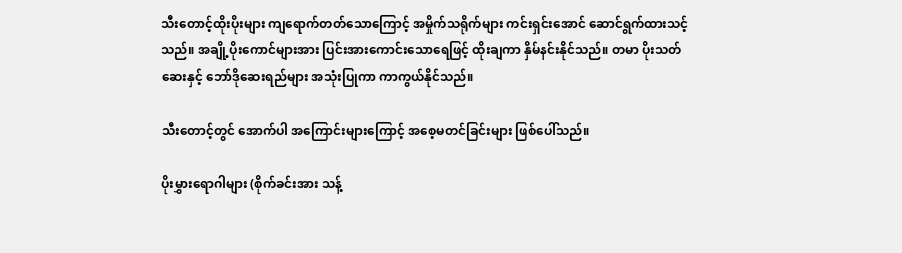သီးတောင့်ထိုးပိုးများ ကျရောက်တတ်သောကြောင့် အမှိုက်သရိုက်များ ကင်းရှင်းအောင် ဆောင်ရွက်ထားသင့်သည်။ အချို့ပိုးကောင်များအား ပြင်းအားကောင်းသောရေဖြင့် ထိုးချကာ နှိမ်နင်းနိုင်သည်။ တမာ ပိုးသတ်ဆေးနှင့် ဘော်ဒိုဆေးရည်များ အသုံးပြုကာ ကာကွယ်နိုင်သည်။

သီးတောင့်တွင် အောက်ပါ အကြောင်းများကြောင့် အစေ့မတင်ခြင်းများ ဖြစ်ပေါ်သည်။

ပိုးမွှားရောဂါများ (စိုက်ခင်းအား သန့်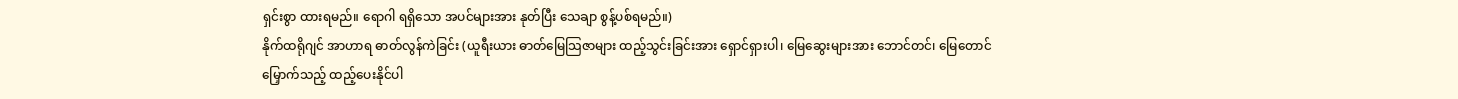ရှင်းစွာ ထားရမည်။ ရောဂါ ရရှိသော အပင်များအား နုတ်ပြီး သေချာ စွန့်ပစ်ရမည်။)
နိုက်ထရိုဂျင် အာဟာရ ဓာတ်လွန်ကဲခြင်း (ယူရီးယား ဓာတ်မြေသြဇာများ ထည့်သွင်းခြင်းအား ရှောင်ရှားပါ၊ မြေဆွေးများအား ဘောင်တင်၊ မြေတောင် မြှောက်သည့် ထည့်ပေးနိုင်ပါ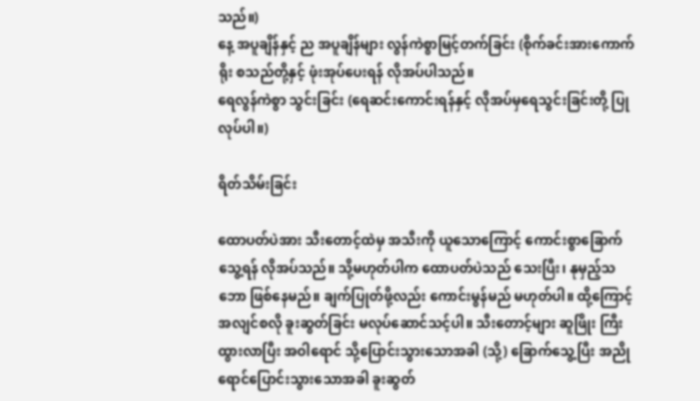သည်။)
နေ့ အပူချိန်နှင့် ည အပူချိန်များ လွန်ကဲစွာမြင့်တက်ခြင်း (စိုက်ခင်းအားကောက်ရိုး စသည်တို့နှင့် ဖုံးအုပ်ပေးရန် လိုအပ်ပါသည်။
ရေလွန်ကဲစွာ သွင်းခြင်း (ရေဆင်းကောင်းရန်နှင့် လိုအပ်မှရေသွင်းခြင်းတို့ ပြုလုပ်ပါ။)

ရိတ်သိမ်းခြင်း

ထောပတ်ပဲအား သီးတောင့်ထဲမှ အသီးကို ယူသောကြောင့် ကောင်းစွာခြောက်သွေ့ရန် လိုအပ်သည်။ သို့မဟုတ်ပါက ထောပတ်ပဲသည် သေးပြီး၊ နုမှည့်သဘော ဖြစ်နေမည်။ ချက်ပြုတ်ဖို့လည်း ကောင်းမွန်မည် မဟုတ်ပါ။ ထို့ကြောင့် အလျင်စလို ခူးဆွတ်ခြင်း မလုပ်ဆောင်သင့်ပါ။ သီးတောင့်များ ဆူဖြိုး ကြီးထွားလာပြီး အဝါရောင် သို့ပြောင်းသွားသောအခါ (သို့) ခြောက်သွေ့ပြီး အညိုရောင်ပြောင်းသွားသောအခါ ခူးဆွတ်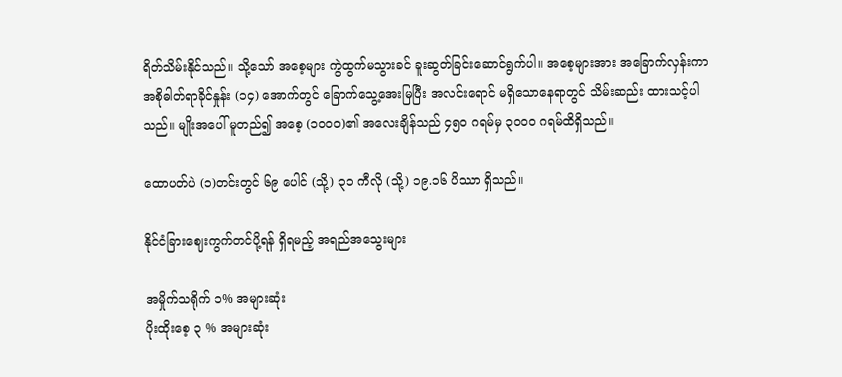ရိတ်သိမ်းနိုင်သည်။ သို့သော် အစေ့များ ကွဲထွက်မသွားခင် ခူးဆွတ်ခြင်းဆောင်ရွက်ပါ။ အစေ့များအား အခြောက်လှန်းကာ အစိုဓါတ်ရာခိုင်နှုန်း (၁၄) အောက်တွင် ခြောက်သွေ့အေးမြပြီး အလင်းရောင် မရှိသောနေရာတွင် သိမ်းဆည်း ထားသင့်ပါသည်။ မျိုးအပေါ် မူတည်၍ အစေ့ (၁၀ဝဝ)၏ အလေးချိန်သည် ၄၅၀ ဂရမ်မှ ၃၀ဝဝ ဂရမ်ထိရှိသည်။

ထောပတ်ပဲ (၁)တင်းတွင် ၆၉ ပေါင် (သို့) ၃၁ ကီလို (သို့) ၁၉.၁၆ ပိဿာ ရှိသည်။

နိုင်ငံခြားဈေးကွက်တင်ပို့ရန် ရှိရမည့် အရည်အသွေးများ

အမှိုက်သရိုက် ၁% အများဆုံး
ပိုးထိုးစေ့ ၃ % အများဆုံး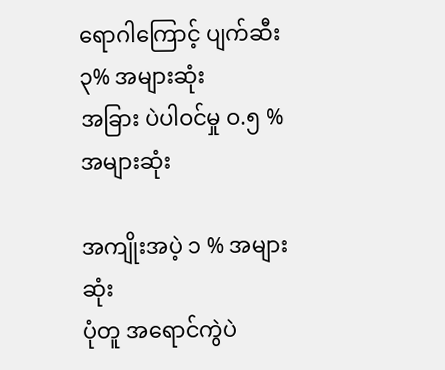ရောဂါကြောင့် ပျက်ဆီး ၃% အများဆုံး
အခြား ပဲပါဝင်မှု ဝ.၅ % အများဆုံး

အကျိုးအပဲ့ ၁ % အများဆုံး
ပုံတူ အရောင်ကွဲပဲ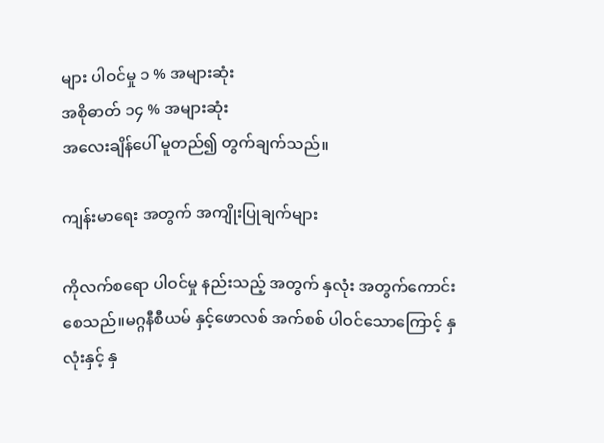များ ပါဝင်မှု ၁ % အများဆုံး
အစိုဓာတ် ၁၄ % အများဆုံး
အလေးချိန်ပေါ် မူတည်၍ တွက်ချက်သည်။

ကျန်းမာရေး အတွက် အကျိုးပြုချက်များ

ကိုလက်စရော ပါဝင်မှု နည်းသည့် အတွက် နှလုံး အတွက်ကောင်းစေသည်။မဂ္ဂနီစီယမ် နှင့်ဖောလစ် အက်စစ် ပါဝင်သောကြောင့် နှလုံးနှင့် နှ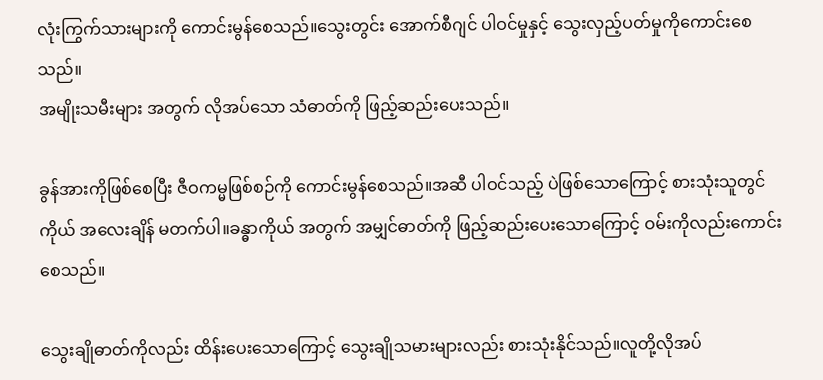လုံးကြွက်သားများကို ကောင်းမွန်စေသည်။သွေးတွင်း အောက်စီဂျင် ပါဝင်မှုနှင့် သွေးလှည့်ပတ်မှုကိုကောင်းစေသည်။
အမျိုးသမီးများ အတွက် လိုအပ်သော သံဓာတ်ကို ဖြည့်ဆည်းပေးသည်။

ခွန်အားကိုဖြစ်စေပြီး ဇီဝကမ္မဖြစ်စဉ်ကို ကောင်းမွန်စေသည်။အဆီ ပါဝင်သည့် ပဲဖြစ်သောကြောင့် စားသုံးသူတွင် ကိုယ် အလေးချိန် မတက်ပါ။ခန္ဓာကိုယ် အတွက် အမျှင်ဓာတ်ကို ဖြည့်ဆည်းပေးသောကြောင့် ဝမ်းကိုလည်းကောင်းစေသည်။

သွေးချိုဓာတ်ကိုလည်း ထိန်းပေးသောကြောင့် သွေးချိုသမားများလည်း စားသုံးနိုင်သည်။လူတို့လိုအပ်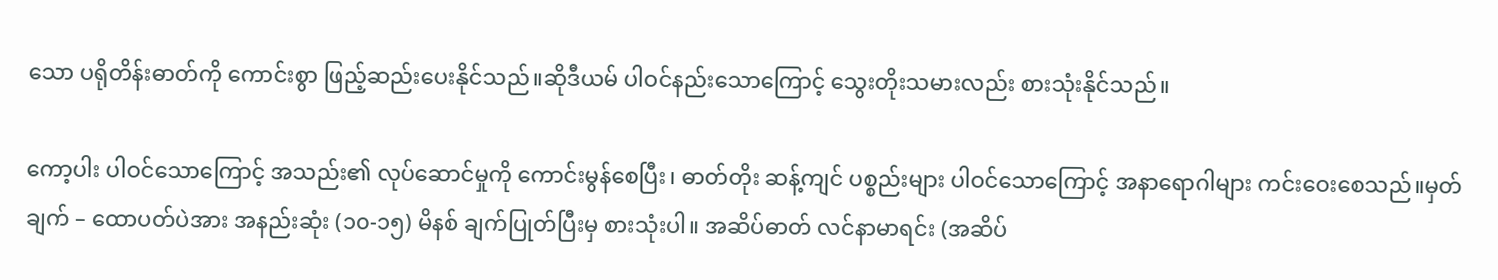သော ပရိုတိန်းဓာတ်ကို ကောင်းစွာ ဖြည့်ဆည်းပေးနိုင်သည်။ဆိုဒီယမ် ပါဝင်နည်းသောကြောင့် သွေးတိုးသမားလည်း စားသုံးနိုင်သည်။

ကော့ပါး ပါဝင်သောကြောင့် အသည်း၏ လုပ်ဆောင်မှုကို ကောင်းမွန်စေပြီး၊ ဓာတ်တိုး ဆန့်ကျင် ပစ္စည်းများ ပါဝင်သောကြောင့် အနာရောဂါများ ကင်းဝေးစေသည်။မှတ်ချက် – ထောပတ်ပဲအား အနည်းဆုံး (၁၀-၁၅) မိနစ် ချက်ပြုတ်ပြီးမှ စားသုံးပါ။ အဆိပ်ဓာတ် လင်နာမာရင်း (အဆိပ်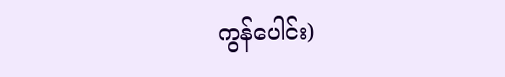ကွန်ပေါင်း)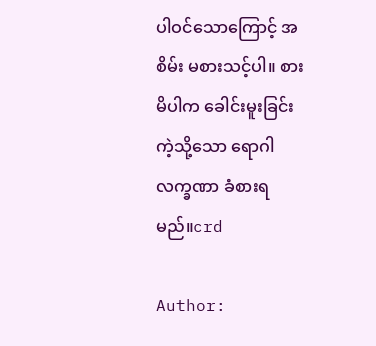ပါဝင်သောကြောင့် အစိမ်း မစားသင့်ပါ။ စားမိပါက ခေါင်းမူးခြင်း ကဲ့သို့သော ရောဂါလက္ခဏာ ခံစားရမည်။crd

Author: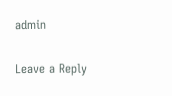admin

Leave a Reply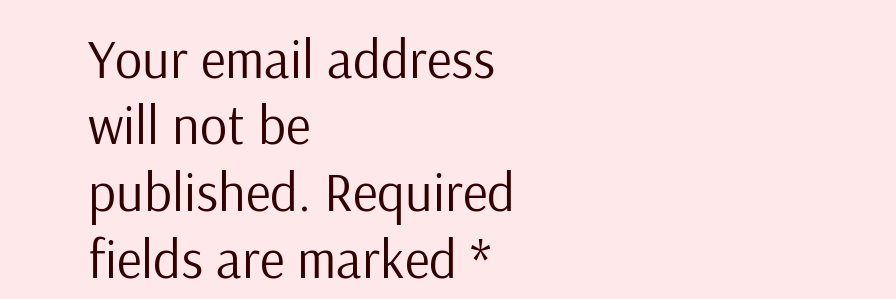Your email address will not be published. Required fields are marked *